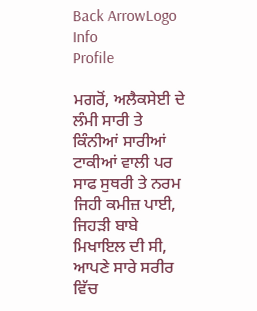Back ArrowLogo
Info
Profile

ਮਗਰੋਂ, ਅਲੈਕਸੇਈ ਦੇ ਲੰਮੀ ਸਾਰੀ ਤੇ ਕਿੰਨੀਆਂ ਸਾਰੀਆਂ ਟਾਕੀਆਂ ਵਾਲੀ ਪਰ ਸਾਫ ਸੁਥਰੀ ਤੇ ਨਰਮ ਜਿਹੀ ਕਮੀਜ਼ ਪਾਈ, ਜਿਹੜੀ ਬਾਬੇ ਮਿਖਾਇਲ ਦੀ ਸੀ, ਆਪਣੇ ਸਾਰੇ ਸਰੀਰ ਵਿੱਚ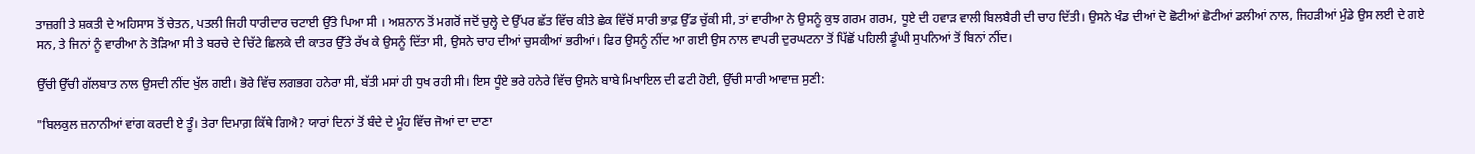ਤਾਜ਼ਗੀ ਤੇ ਸ਼ਕਤੀ ਦੇ ਅਹਿਸਾਸ ਤੋਂ ਚੇਤਨ, ਪਤਲੀ ਜਿਹੀ ਧਾਰੀਦਾਰ ਚਟਾਈ ਉੱਤੇ ਪਿਆ ਸੀ । ਅਸ਼ਨਾਨ ਤੋਂ ਮਗਰੋਂ ਜਦੋਂ ਚੁਲ੍ਹੇ ਦੇ ਉੱਪਰ ਛੱਤ ਵਿੱਚ ਕੀਤੇ ਛੇਕ ਵਿੱਚੋਂ ਸਾਰੀ ਭਾਫ਼ ਉੱਡ ਚੁੱਕੀ ਸੀ, ਤਾਂ ਵਾਰੀਆ ਨੇ ਉਸਨੂੰ ਕੁਝ ਗਰਮ ਗਰਮ, ਧੂਏ ਦੀ ਹਵਾੜ ਵਾਲੀ ਬਿਲਬੈਰੀ ਦੀ ਚਾਹ ਦਿੱਤੀ। ਉਸਨੇ ਖੰਡ ਦੀਆਂ ਦੋ ਛੋਟੀਆਂ ਛੋਟੀਆਂ ਡਲੀਆਂ ਨਾਲ, ਜਿਹੜੀਆਂ ਮੁੰਡੇ ਉਸ ਲਈ ਦੇ ਗਏ ਸਨ, ਤੇ ਜਿਨਾਂ ਨੂੰ ਵਾਰੀਆ ਨੇ ਤੋੜਿਆ ਸੀ ਤੇ ਬਰਚੇ ਦੇ ਚਿੱਟੇ ਛਿਲਕੇ ਦੀ ਕਾਤਰ ਉੱਤੇ ਰੱਖ ਕੇ ਉਸਨੂੰ ਦਿੱਤਾ ਸੀ, ਉਸਨੇ ਚਾਹ ਦੀਆਂ ਚੁਸਕੀਆਂ ਭਰੀਆਂ। ਫਿਰ ਉਸਨੂੰ ਨੀਂਦ ਆ ਗਈ ਉਸ ਨਾਲ ਵਾਪਰੀ ਦੁਰਘਟਨਾ ਤੋਂ ਪਿੱਛੋਂ ਪਹਿਲੀ ਡੂੰਘੀ ਸੁਪਨਿਆਂ ਤੋਂ ਬਿਨਾਂ ਨੀਂਦ।

ਉੱਚੀ ਉੱਚੀ ਗੱਲਬਾਤ ਨਾਲ ਉਸਦੀ ਨੀਂਦ ਖੁੱਲ ਗਈ। ਭੋਰੇ ਵਿੱਚ ਲਗਭਗ ਹਨੇਰਾ ਸੀ, ਬੱਤੀ ਮਸਾਂ ਹੀ ਧੁਖ ਰਹੀ ਸੀ। ਇਸ ਧੂੰਏ ਭਰੇ ਹਨੇਰੇ ਵਿੱਚ ਉਸਨੇ ਬਾਬੇ ਮਿਖਾਇਲ ਦੀ ਫਟੀ ਹੋਈ, ਉੱਚੀ ਸਾਰੀ ਆਵਾਜ਼ ਸੁਣੀ:

"ਬਿਲਕੁਲ ਜ਼ਨਾਨੀਆਂ ਵਾਂਗ ਕਰਦੀ ਏ ਤੂੰ। ਤੇਰਾ ਦਿਮਾਗ਼ ਕਿੱਥੇ ਗਿਐ? ਯਾਰਾਂ ਦਿਨਾਂ ਤੋਂ ਬੰਦੇ ਦੇ ਮੂੰਹ ਵਿੱਚ ਜੋਆਂ ਦਾ ਦਾਣਾ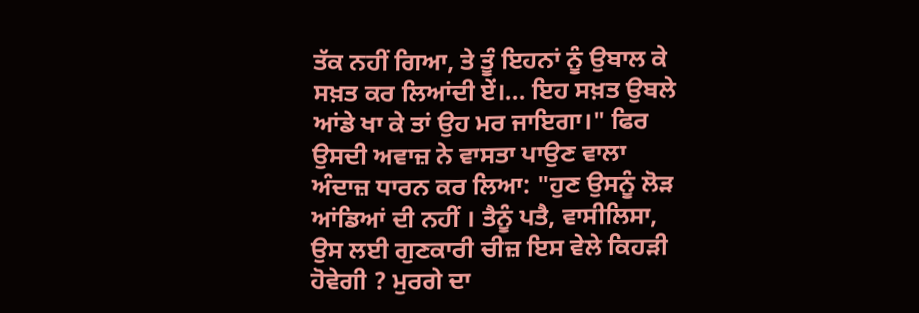ਤੱਕ ਨਹੀਂ ਗਿਆ, ਤੇ ਤੂੰ ਇਹਨਾਂ ਨੂੰ ਉਬਾਲ ਕੇ ਸਖ਼ਤ ਕਰ ਲਿਆਂਦੀ ਏਂ।... ਇਹ ਸਖ਼ਤ ਉਬਲੇ ਆਂਡੇ ਖਾ ਕੇ ਤਾਂ ਉਹ ਮਰ ਜਾਇਗਾ।" ਫਿਰ ਉਸਦੀ ਅਵਾਜ਼ ਨੇ ਵਾਸਤਾ ਪਾਉਣ ਵਾਲਾ ਅੰਦਾਜ਼ ਧਾਰਨ ਕਰ ਲਿਆ: "ਹੁਣ ਉਸਨੂੰ ਲੋੜ ਆਂਡਿਆਂ ਦੀ ਨਹੀਂ । ਤੈਨੂੰ ਪਤੈ, ਵਾਸੀਲਿਸਾ, ਉਸ ਲਈ ਗੁਣਕਾਰੀ ਚੀਜ਼ ਇਸ ਵੇਲੇ ਕਿਹੜੀ ਹੋਵੇਗੀ ? ਮੁਰਗੇ ਦਾ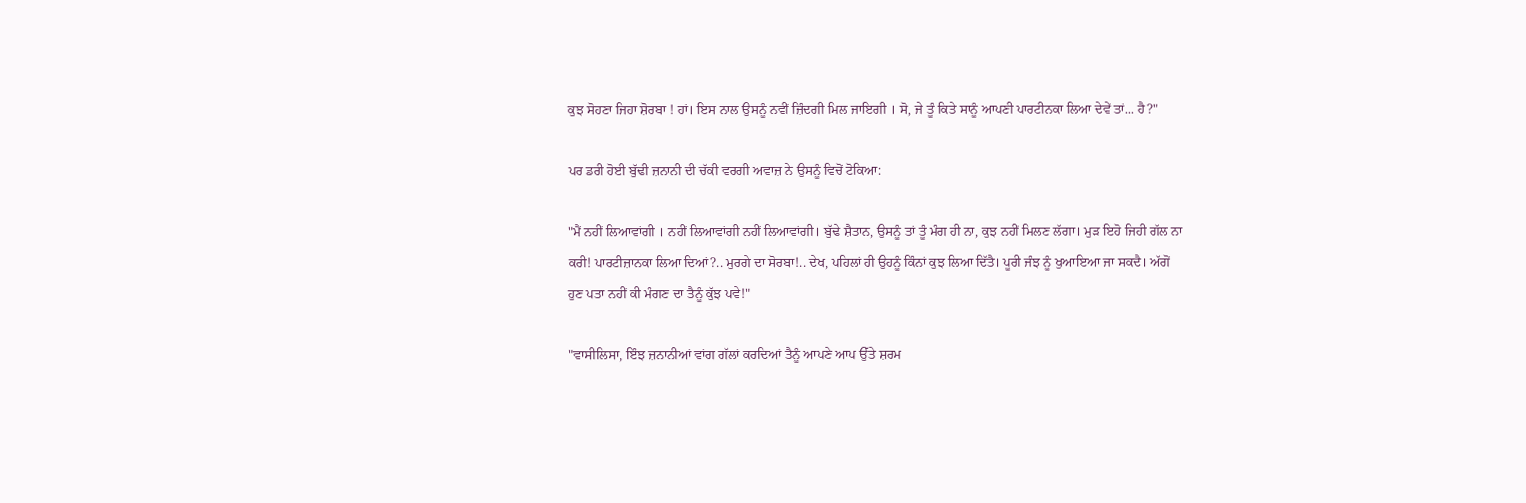ਕੁਝ ਸੋਹਣਾ ਜਿਹਾ ਸ਼ੋਰਬਾ ! ਹਾਂ। ਇਸ ਨਾਲ ਉਸਨੂੰ ਨਵੀਂ ਜ਼ਿੰਦਗੀ ਮਿਲ ਜਾਇਗੀ । ਸੋ, ਜੇ ਤੂੰ ਕਿਤੇ ਸਾਨੂੰ ਆਪਣੀ ਪਾਰਟੀਨਕਾ ਲਿਆ ਦੇਵੇਂ ਤਾਂ... ਹੈ?"

ਪਰ ਡਰੀ ਹੋਈ ਬੁੱਢੀ ਜ਼ਨਾਨੀ ਦੀ ਚੱਕੀ ਵਰਗੀ ਅਵਾਜ਼ ਨੇ ਉਸਨੂੰ ਵਿਚੋਂ ਟੋਕਿਆ:

"ਮੈਂ ਨਹੀਂ ਲਿਆਵਾਂਗੀ । ਨਹੀਂ ਲਿਆਵਾਂਗੀ ਨਹੀਂ ਲਿਆਵਾਂਗੀ। ਬੁੱਢੇ ਸ਼ੈਤਾਨ, ਉਸਨੂੰ ਤਾਂ ਤੂੰ ਮੰਗ ਹੀ ਨਾ, ਕੁਝ ਨਹੀਂ ਮਿਲਣ ਲੱਗਾ। ਮੁੜ ਇਹੋ ਜਿਹੀ ਗੱਲ ਨਾ ਕਰੀ! ਪਾਰਟੀਜ਼ਾਨਕਾ ਲਿਆ ਦਿਆਂ?.. ਮੁਰਗੇ ਦਾ ਸੋਰਬਾ!.. ਦੇਖ, ਪਹਿਲਾਂ ਹੀ ਉਹਨੂੰ ਕਿੰਨਾਂ ਕੁਝ ਲਿਆ ਦਿੱਤੈ। ਪੂਰੀ ਜੰਝ ਨੂੰ ਖੁਆਇਆ ਜਾ ਸਕਦੈ। ਅੱਗੋਂ ਹੁਣ ਪਤਾ ਨਹੀਂ ਕੀ ਮੰਗਣ ਦਾ ਤੈਨੂੰ ਕੁੱਝ ਪਵੇ!"

"ਵਾਸੀਲਿਸਾ, ਇੰਝ ਜ਼ਨਾਨੀਆਂ ਵਾਂਗ ਗੱਲਾਂ ਕਰਦਿਆਂ ਤੈਨੂੰ ਆਪਣੇ ਆਪ ਉੱਤੇ ਸ਼ਰਮ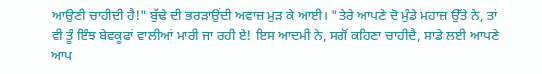ਆਉਣੀ ਚਾਹੀਦੀ ਹੈ!" ਬੁੱਢੇ ਦੀ ਭਰੜਾਉਂਦੀ ਅਵਾਜ਼ ਮੁੜ ਕੇ ਆਈ। "ਤੇਰੇ ਆਪਣੇ ਦੋ ਮੁੰਡੇ ਮਹਾਜ਼ ਉੱਤੇ ਨੇ, ਤਾਂ ਵੀ ਤੂੰ ਇੰਝ ਬੇਵਕੂਫਾਂ ਵਾਲੀਆਂ ਮਾਰੀ ਜਾ ਰਹੀ ਏ! ਇਸ ਆਦਮੀ ਨੇ, ਸਗੋਂ ਕਹਿਣਾ ਚਾਹੀਦੈ, ਸਾਡੇ ਲਈ ਆਪਣੇ ਆਪ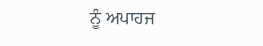ਨੂੰ ਅਪਾਹਜ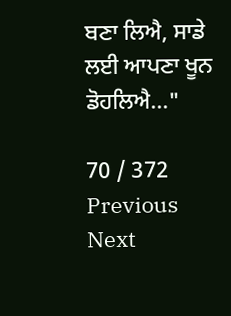ਬਣਾ ਲਿਐ, ਸਾਡੇ ਲਈ ਆਪਣਾ ਖੂਨ ਡੋਹਲਿਐ..."

70 / 372
Previous
Next